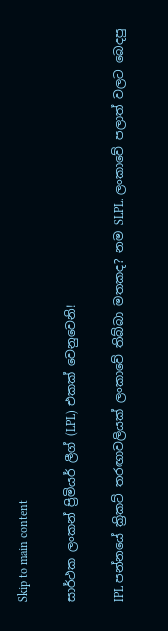Skip to main content

සාර්ථක ලංකන් ප්‍රිමියර් ලීග් (LPL) එකක් වෙනුවෙනි!

IPL පන්නයේ ක්‍රිකට් තරඟාවලියක් ලංකාවේ තිබ්බා මතකද? නම SLPL. ලංකාවේ පලාත් වලට බෙදපු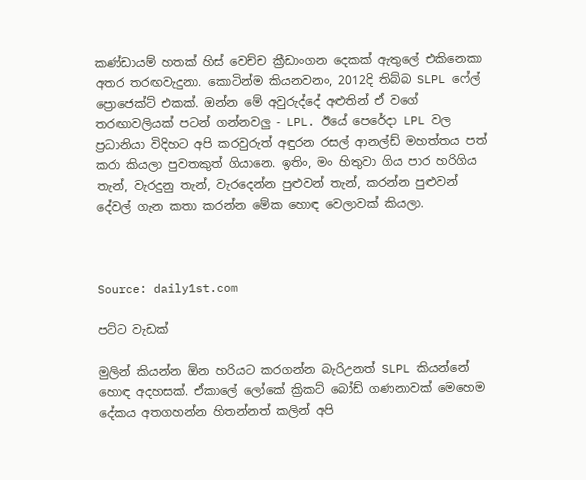කණ්ඩායම් හතක් හිස් වෙච්ච ක්‍රීඩාංගන දෙකක් ඇතුලේ එකිනෙකා අතර තරඟවැදුනා. කොටින්ම කියනවනං, 2012දි තිබ්බ SLPL ෆේල් ප්‍රොජෙක්ට් එකක්. ඔන්න මේ අවුරුද්දේ අළුතින් ඒ වගේ තරඟාවලියක් පටන් ගන්නවලු - LPL. ඊයේ පෙරේදා LPL වල ප්‍රධානියා විදිහට අපි කරවුරුත් අඳුරන රසල් ආනල්ඩ් මහත්තය පත් කරා කියලා පුවතකුත් ගියානෙ. ඉතිං, මං හිතුවා ගිය පාර හරිගිය තැන්, වැරදුනු තැන්, වැරදෙන්න පුළුවන් තැන්, කරන්න පුළුවන් දේවල් ගැන කතා කරන්න මේක හොඳ වෙලාවක් කියලා.



Source: daily1st.com

පට්ට වැඩක්

මුලින් කියන්න ඕන හරියට කරගන්න බැරිඋනත් SLPL කියන්නේ හොඳ අදහසක්. ඒකාලේ ලෝකේ ක්‍රිකට් බෝඩ් ගණනාවක් මෙහෙම දේකය අතගහන්න හිතන්නත් කලින් අපි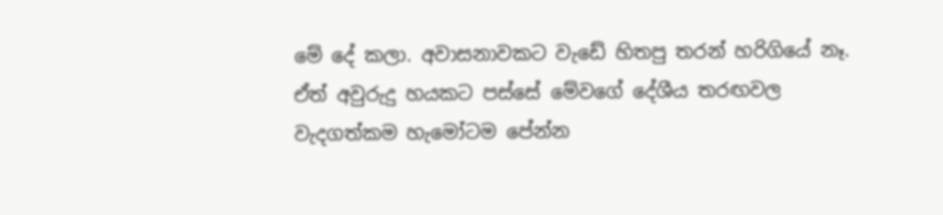මේ දේ කලා. අවාසනාවකට වැඩේ හිතපු තරන් හරිගියේ නෑ. ඒත් අවුරුදු හයකට පස්සේ මේවගේ දේශීය තරඟවල වැදගත්කම හැමෝටම පේන්න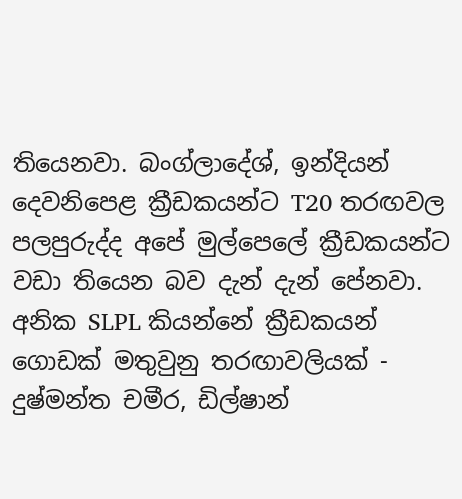තියෙනවා. බංග්ලාදේශ්, ඉන්දියන් දෙවනිපෙළ ක්‍රීඩකයන්ට T20 තරඟවල පලපුරුද්ද අපේ මුල්පෙලේ ක්‍රීඩකයන්ට වඩා තියෙන බව දැන් දැන් පේනවා. අනික SLPL කියන්නේ ක්‍රීඩකයන් ගොඩක් මතුවුනු තරඟාවලියක් - දුෂ්මන්ත චමීර, ඩිල්ෂාන්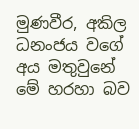මුණවීර, අකිල ධනංජය වගේ අය මතුවුනේ මේ හරහා බව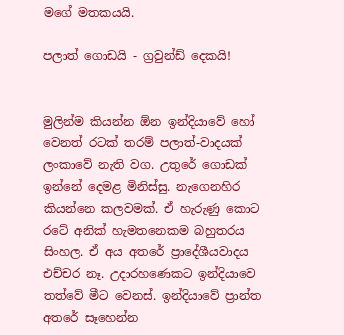මගේ මතකයයි.

පලාත් ගොඩයි - ග්‍රවුන්ඩ් දෙකයි!


මුලින්ම කියන්න ඕන ඉන්දියාවේ හෝ වෙනත් රටක් තරම් පලාත්-වාදයක් ලංකාවේ නැති වග. උතුරේ ගොඩක් ඉන්නේ දෙමළ මිනිස්සු. නැගෙනහිර කියන්නෙ කලවමක්. ඒ හැරුණු කොට රටේ අනික් හැමතනෙකම බහුතරය සිංහල. ඒ අය අතරේ ප්‍රාදේශීයවාදය එච්චර නෑ. උදාරහණෙකට ඉන්දියාවෙ තත්වේ මීට වෙනස්. ඉන්දියාවේ ප්‍රාන්ත අතරේ සෑහෙන්න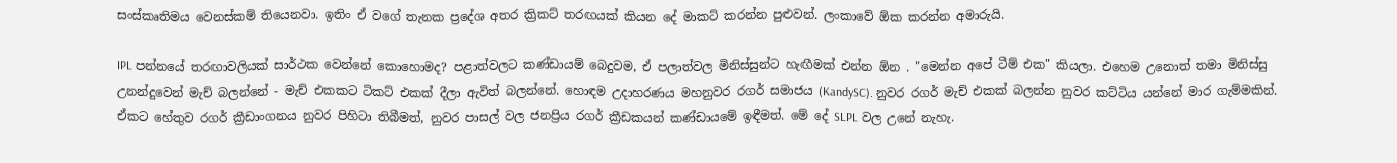සංස්කෘතිමය වෙනස්කම් තියෙනවා. ඉතිං ඒ වගේ තැනක ප්‍රදේශ අතර ක්‍රිකට් තරඟයක් කියන දේ මාකට් කරන්න පුළුවන්. ලංකාවේ ඕක කරන්න අමාරුයි.

IPL පන්නයේ තරඟාවලියක් සාර්ථක වෙන්නේ කොහොමද? පළාත්වලට කණ්ඩායම් බෙදුවම, ඒ පලාත්වල මිනිස්සුන්ට හැඟීමක් එන්න ඕන . "මෙන්න අපේ ටීම් එක" කියලා. එහෙම උනොත් තමා මිනිස්සු උනන්දුවෙන් මැච් බලන්නේ - මැච් එකකට ටිකට් එකක් දීලා ඇවිත් බලන්නේ. හොඳම උදාහරණය මහනුවර රගර් සමාජය (KandySC). නුවර රගර් මැච් එකක් බලන්න නුවර කට්ටිය යන්නේ මාර ගැම්මකින්.  ඒකට හේතුව රගර් ක්‍රීඩාංගනය නුවර පිහිටා තිබීමත්, නුවර පාසල් වල ජනප්‍රිය රගර් ක්‍රීඩකයන් කණ්ඩායමේ ඉඳීමත්. මේ දේ SLPL වල උනේ නැහැ.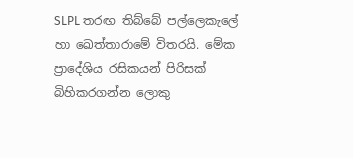SLPL තරඟ තිබ්බේ පල්ලෙකැලේ හා ඛෙත්තාරාමේ විතරයි. මේක ප්‍රාදේශිය රසිකයන් පිරිසක් බිහිකරගන්න ලොකු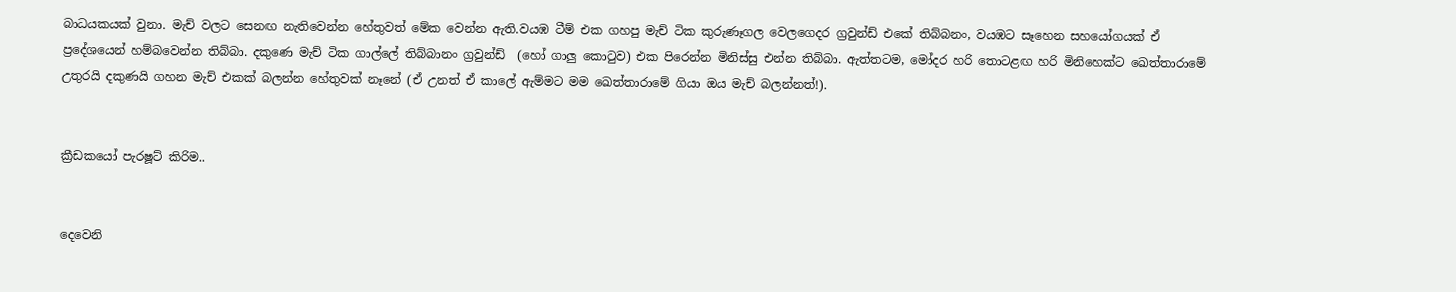බාධයකයක් වුනා. මැච් වලට සෙනඟ නැතිවෙන්න හේතුවත් මේක වෙන්න ඇති.වයඹ ටීම් එක ගහපු මැච් ටික කුරුණෑගල වෙලගෙදර ග්‍රවුන්ඩ් එකේ තිබ්බනං, වයඹට සෑහෙන සහයෝගයක් ඒ ප්‍රදේශයෙන් හම්බවෙන්න තිබ්බා. දකුණෙ මැච් ටික ගාල්ලේ තිබ්බානං ග්‍රවුන්ඩ්  (හෝ ගාලු කොටුව) එක පිරෙන්න මිනිස්සු එන්න තිබ්බා. ඇත්තටම, මෝදර හරි තොටළඟ හරි මිනිහෙක්ට ඛෙත්තාරාමේ උතුරයි දකුණයි ගහන මැච් එකක් බලන්න හේතුවක් නෑනේ (ඒ උනත් ඒ කාලේ ඇම්මට මම ඛෙත්තාරාමේ ගියා ඔය මැච් බලන්නත්!).


ක්‍රීඩකයෝ පැරෂූට් කිරිම..


දෙවෙනි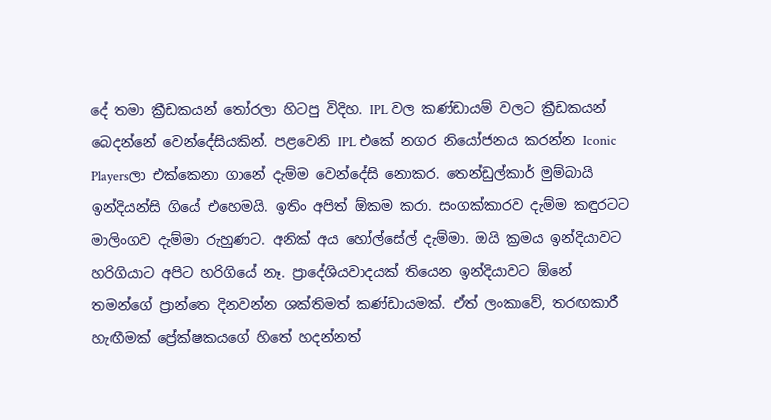දේ තමා ක්‍රීඩකයන් තෝරලා හිටපු විදිහ. IPL වල කණ්ඩායම් වලට ක්‍රීඩකයන් බෙදන්නේ වෙන්දේසියකින්. පළවෙනි IPL එකේ නගර නියෝජනය කරන්න Iconic Playersලා එක්කෙනා ගානේ දැම්ම වෙන්දේසි නොකර. තෙන්ඩුල්කාර් මුම්බායි ඉන්දියන්සි ගියේ එහෙමයි. ඉතිං අපිත් ඕකම කරා. සංගක්කාරව දැම්ම කඳුරටට මාලිංගව දැම්මා රුහුණට. අනික් අය හෝල්සේල් දැම්මා. ඔයි ක්‍රමය ඉන්දියාවට හරිගියාට අපිට හරිගියේ නෑ. ප්‍රාදේශියවාදයක් තියෙන ඉන්දියාවට ඕනේ තමන්ගේ ප්‍රාන්තෙ දිනවන්න ශක්තිමත් කණ්ඩායමක්. ඒත් ලංකාවේ, තරඟකාරී හැඟීමක් ප්‍රේක්ෂකයගේ හිතේ හදන්නත්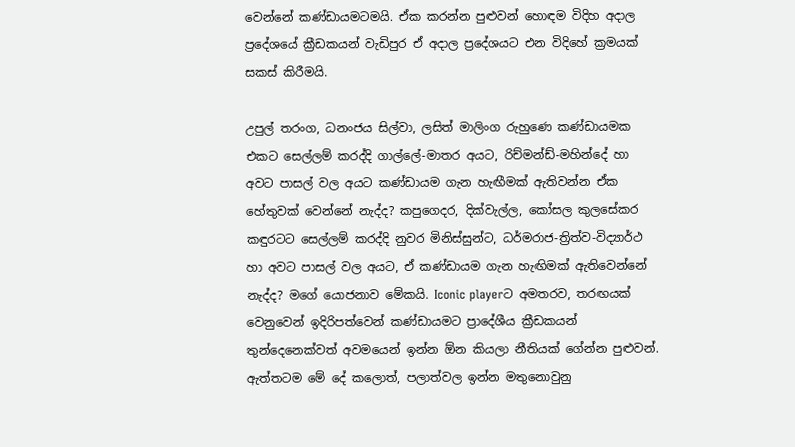වෙන්නේ කණ්ඩායමටමයි. ඒක කරන්න පුළුවන් හොඳම විදිහ අදාල ප්‍රදේශයේ ක්‍රීඩකයන් වැඩිපුර ඒ අදාල ප්‍රදේශයට එන විදිහේ ක්‍රමයක් සකස් කිරීමයි.

උපුල් තරංග, ධනංජය සිල්වා, ලසිත් මාලිංග රුහුණෙ කණ්ඩායමක එකට සෙල්ලම් කරද්දි ගාල්ලේ-මාතර අයට, රිච්මන්ඩ්-මහින්දේ හා අවට පාසල් වල අයට කණ්ඩායම ගැන හැඟීමක් ඇතිවන්න ඒක හේතුවක් වෙන්නේ නැද්ද? කපුගෙදර, දික්වැල්ල, කෝසල කුලසේකර කඳුරටට සෙල්ලම් කරද්දි නුවර මිනිස්සුන්ට, ධර්මරාජ-ත්‍රිත්ව-විද්‍යාර්ථ හා අවට පාසල් වල අයට, ඒ කණ්ඩායම ගැන හැඟිමක් ඇතිවෙන්නේ නැද්ද? මගේ යොජනාව මේකයි. Iconic playerට අමතරව, තරඟයක් වෙනුවෙන් ඉදිරිපත්වෙන් කණ්ඩායමට ප්‍රාදේශීය ක්‍රීඩකයන් තුන්දෙනෙක්වත් අවමයෙන් ඉන්න ඕන කියලා නීතියක් ගේන්න පුළුවන්. ඇත්තටම මේ දේ කලොත්, පලාත්වල ඉන්න මතුනොවුනු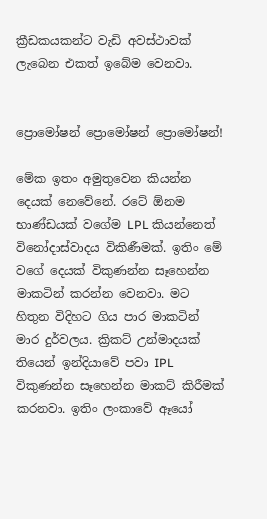ක්‍රීඩකයකන්ට වැඩි අවස්ථාවක් ලැබෙන එකත් ඉබේම වෙනවා.


ප්‍රොමෝෂන් ප්‍රොමෝෂන් ප්‍රොමෝෂන්!

මේක ඉතං අමුතුවෙන කියන්න දෙයක් නෙවේනේ. රටේ ඕනම භාණ්ඩයක් වගේම LPL කියන්නෙත් විනෝදාස්වාදය විකිණීමක්. ඉතිං මේ වගේ දෙයක් විකුණන්න සෑහෙන්න මාකටින් කරන්න වෙනවා. මට හිතුන විදිහට ගිය පාර මාකටින් මාර දුර්වලය. ක්‍රිකට් උන්මාදයක් තියෙන් ඉන්දියාවේ පවා IPL විකුණන්න සෑහෙන්න මාකට් කිරීමක් කරනවා. ඉතිං ලංකාවේ ඈයෝ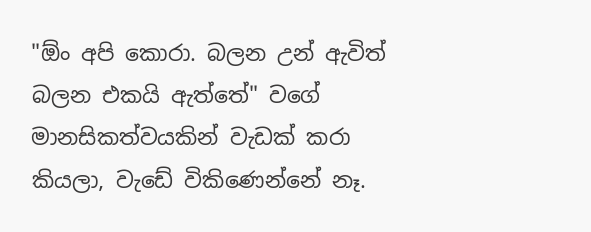"ඕං අපි කොරා. බලන උන් ඇවිත් බලන එකයි ඇත්තේ" වගේ මානසිකත්වයකින් වැඩක් කරා කියලා, වැඩේ විකිණෙන්නේ නෑ.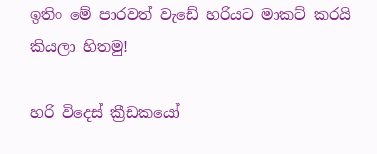ඉතිං මේ පාරවත් වැඩේ හරියට මාකට් කරයි කියලා හිතමු!

හරි විදෙස් ක්‍රීඩකයෝ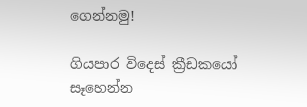ගෙන්නමු!

ගියපාර විදෙස් ක්‍රීඩකයෝ සෑහෙන්න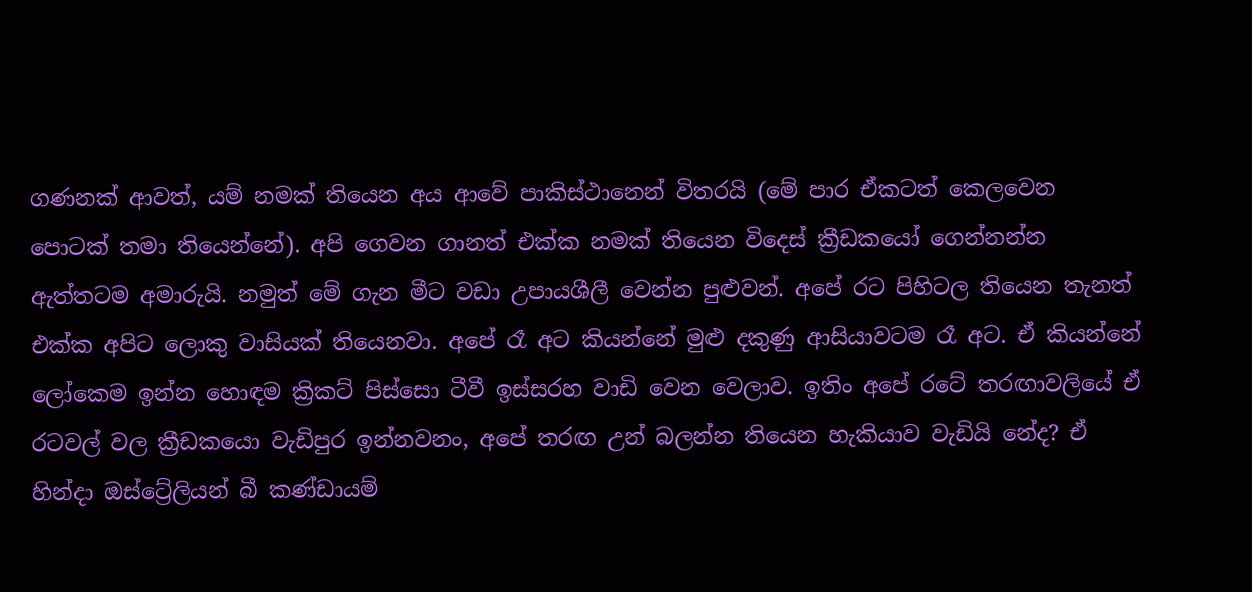ගණනක් ආවත්, යම් නමක් තියෙන අය ආවේ පාකිස්ථානෙන් විතරයි (මේ පාර ඒකටත් කෙලවෙන පොටක් තමා තියෙන්නේ). අපි ගෙවන ගානත් එක්ක නමක් තියෙන විදෙස් ක්‍රීඩකයෝ ගෙන්නන්න ඇත්තටම අමාරුයි. නමුත් මේ ගැන මීට වඩා උපායශීලී වෙන්න පුළුවන්. අපේ රට පිහිටල තියෙන තැනත් එක්ක අපිට ලොකු වාසියක් තියෙනවා. අපේ රෑ අට කියන්නේ මුළු දකුණු ආසියාවටම රෑ අට. ඒ කියන්නේ ලෝකෙම ඉන්න හොඳම ක්‍රිකට් පිස්සො ටීවී ඉස්සරහ වාඩි වෙන වෙලාව. ඉතිං අපේ රටේ තරඟාවලියේ ඒ රටවල් වල ක්‍රීඩකයො වැඩිපුර ඉන්නවනං, අපේ තරඟ උන් බලන්න තියෙන හැකියාව වැඩියි නේද? ඒ හින්දා ඔස්ට්‍රේලියන් බී කණ්ඩායම්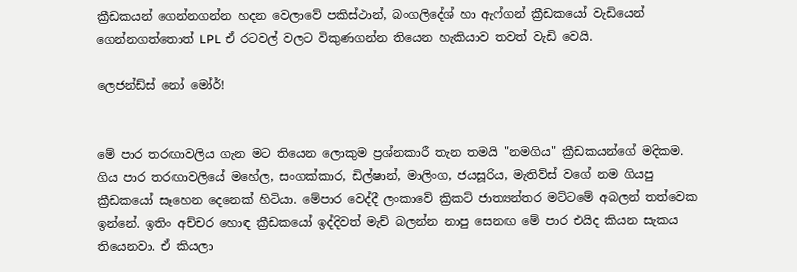ක්‍රීඩකයන් ගෙන්නගන්න හදන වෙලාවේ පකිස්ථාන්, බංගලිදේශ් හා ඇෆ්ගන් ක්‍රීඩකයෝ වැඩියෙන් ගෙන්නගත්තොත් LPL ඒ රටවල් වලට විකුණගන්න තියෙන හැකියාව තවත් වැඩි වෙයි.

ලෙජන්ඩ්ස් නෝ මෝර්!


මේ පාර තරඟාවලිය ගැන මට තියෙන ලොකුම ප්‍රශ්නකාරී තැන තමයි "නමගිය" ක්‍රීඩකයන්ගේ මදිකම. ගිය පාර තරඟාවලියේ මහේල, සංගක්කාර, ඩිල්ෂාන්, මාලිංග, ජයසූරිය, මැතිව්ස් වගේ නම ගියපු ක්‍රීඩකයෝ සෑහෙන දෙනෙක් හිටියා. මේපාර වෙද්දී ලංකාවේ ක්‍රිකට් ජාත්‍යන්තර මට්ටමේ අබලන් තත්වෙක ඉන්නේ. ඉතිං අච්චර හොඳ ක්‍රීඩකයෝ ඉද්දිවත් මැච් බලන්න නාපු සෙනඟ මේ පාර එයිද කියන සැකය තියෙනවා. ඒ කියලා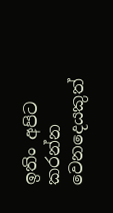ඉතිං අපිට කරන්න වෙනදෙයකුත්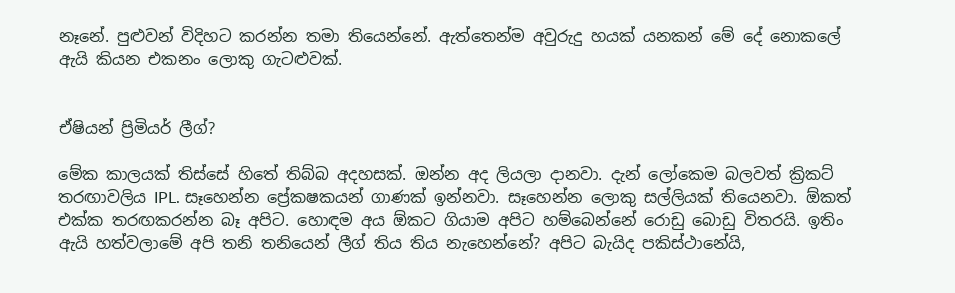නෑනේ. පුළුවන් විදිහට කරන්න තමා තියෙන්නේ. ඇත්තෙන්ම අවුරුදු හයක් යනකන් මේ දේ නොකලේ ඇයි කියන එකනං ලොකු ගැටළුවක්.


ඒෂියන් ප්‍රිමියර් ලීග්?

මේක කාලයක් තිස්සේ හිතේ තිබ්බ අදහසක්. ඔන්න අද ලියලා දානවා. දැන් ලෝකෙම බලවත් ක්‍රිකට් තරඟාවලිය IPL. සෑහෙන්න ප්‍රේකෂකයන් ගාණක් ඉන්නවා. සෑහෙන්න ලොකු සල්ලියක් තියෙනවා. ඕකත් එක්ක තරඟකරන්න බෑ අපිට. හොඳම අය ඕකට ගියාම අපිට හම්බෙන්නේ රොඩු බොඩු විතරයි. ඉතිං ඇයි හත්වලාමේ අපි තනි තනියෙන් ලීග් තිය තිය නැහෙන්නේ? අපිට බැයිද පකිස්ථානේයි,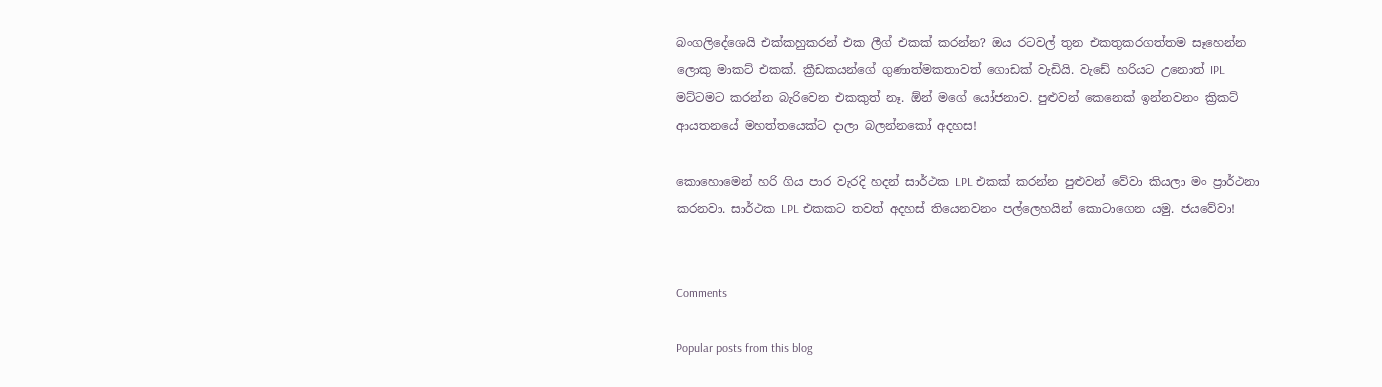බංගලිදේශෙයි එක්කහුකරන් එක ලීග් එකක් කරන්න? ඔය රටවල් තුන එකතුකරගත්තම සෑහෙන්න ලොකු මාකට් එකක්. ක්‍රීඩකයන්ගේ ගුණාත්මකතාවත් ගොඩක් වැඩියි. වැඩේ හරියට උනොත් IPL මට්ටමට කරන්න බැරිවෙන එකකුත් නෑ. ඕන් මගේ යෝජනාව. පුළුවන් කෙනෙක් ඉන්නවනං ක්‍රිකට් ආයතනයේ මහත්තයෙක්ට දාලා බලන්නකෝ අදහස!

කොහොමෙන් හරි ගිය පාර වැරදි හදන් සාර්ථක LPL එකක් කරන්න පුළුවන් වේවා කියලා මං ප්‍රාර්ථනා කරනවා. සාර්ථක LPL එකකට තවත් අදහස් තියෙනවනං පල්ලෙහයින් කොටාගෙන යමු. ජයවේවා!


Comments

Popular posts from this blog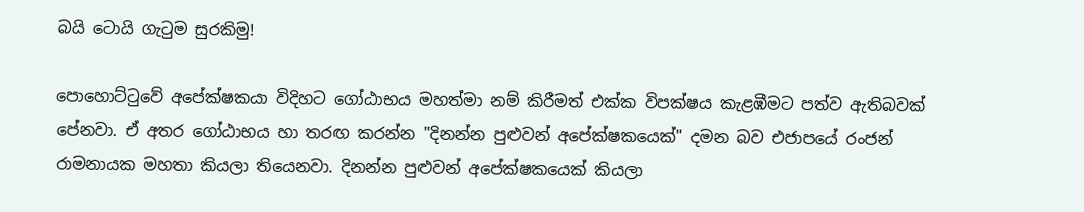බයි ටොයි ගැටුම සුරකිමු!

පොහොට්ටුවේ අපේක්ෂකයා විදිහට ගෝඨාභය මහත්මා නම් කිරීමත් එක්ක විපක්ෂය කැළඹීමට පත්ව ඇතිබවක් පේනවා. ඒ අතර ගෝඨාභය හා තරඟ කරන්න "දිනන්න පුළුවන් අපේක්ෂකයෙක්" දමන බව එජාපයේ රංජන් රාමනායක මහතා කියලා තියෙනවා. දිනන්න පුළුවන් අපේක්ෂකයෙක් කියලා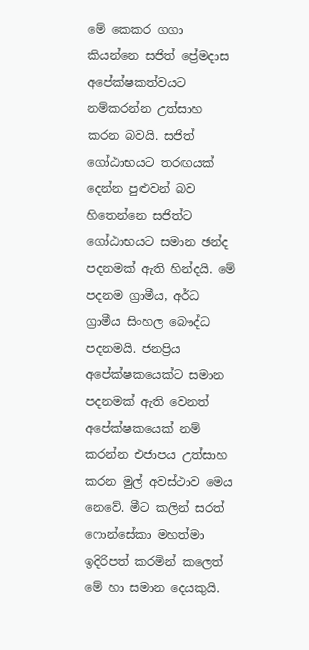මේ කෙකර ගගා කියන්නෙ සජිත් ප්‍රේමදාස අපේක්ෂකත්වයට නම්කරන්න උත්සාහ කරන බවයි. සජිත් ගෝඨාභයට තරඟයක් දෙන්න පුළුවන් බව හිතෙන්නෙ සජිත්ට ගෝඨාභයට සමාන ඡන්ද පදනමක් ඇති හින්දයි. මේ පදනම ග්‍රාමීය, අර්ධ ග්‍රාමීය සිංහල බෞද්ධ පදනමයි. ජනප්‍රිය අපේක්ෂකයෙක්ට සමාන පදනමක් ඇති වෙනත් අපේක්ෂකයෙක් නම් කරන්න එජාපය උත්සාහ කරන මුල් අවස්ථාව මෙය නෙවේ. මීට කලින් සරත් ෆොන්සේකා මහත්මා ඉදිරිපත් කරමින් කලෙත් මේ හා සමාන දෙයකුයි.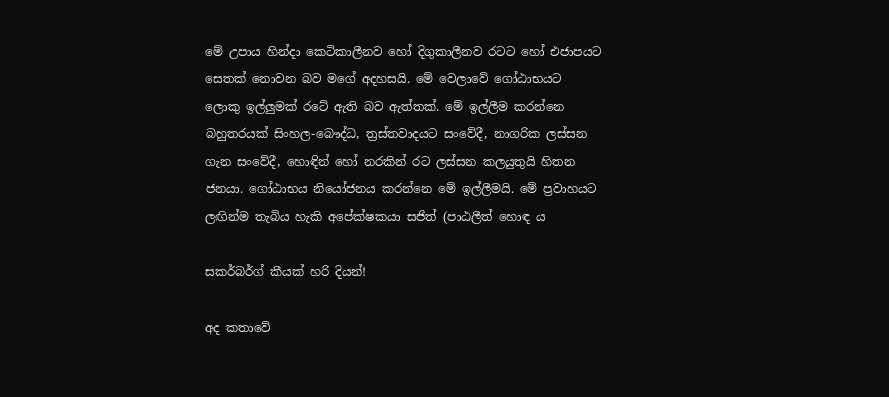මේ උපාය හින්දා කෙටිකාලීනව හෝ දිගුකාලීනව රටට හෝ එජාපයට සෙතක් නොවන බව මගේ අදහසයි. මේ වෙලාවේ ගෝඨාභයට ලොකු ඉල්ලුමක් රටේ ඇති බව ඇත්තක්. මේ ඉල්ලීම කරන්නෙ බහුතරයක් සිංහල-බෞද්ධ, ත්‍රස්තවාදයට සංවේදී, නාගරික ලස්සන ගැන සංවේදී, හොඳින් හෝ නරකින් රට ලස්සන කලයුතුයි හිතන ජනයා. ගෝඨාභය නියෝජනය කරන්නෙ මේ ඉල්ලීමයි. මේ ප්‍රවාහයට ලඟින්ම තැබිය හැකි අපේක්ෂකයා සජිත් (පාඨලීත් හොඳ ය

සකර්බර්ග් කීයක් හරි දියන්!

අද කතාවේ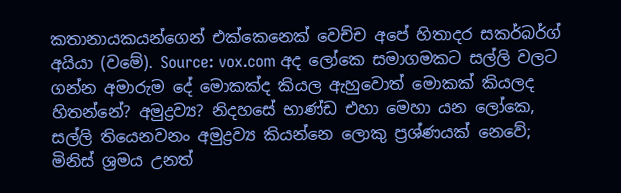කතානායකයන්ගෙන් එක්කෙනෙක් වෙච්ච අපේ හිතාදර සකර්බර්ග් අයියා (වමේ). Source: vox.com අද ලෝකෙ සමාගමකට සල්ලි වලට ගන්න අමාරුම දේ මොකක්ද කියල ඇහුවොත් මොකක් කියලද හිතන්නේ? අමුද්‍රව්‍ය? නිදහසේ භාණ්ඩ එහා මෙහා යන ලෝකෙ, සල්ලි තියෙනවනං අමුද්‍රව්‍ය කියන්නෙ ලොකු ප්‍රශ්ණයක් නෙවේ; මිනිස් ශ්‍රමය උනත්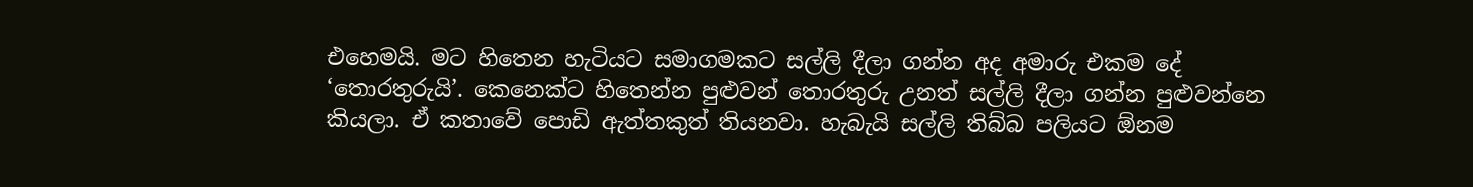එහෙමයි. මට හිතෙන හැටියට සමාගමකට සල්ලි දීලා ගන්න අද අමාරු එකම දේ ‘තොරතුරුයි’. කෙනෙක්ට හිතෙන්න පුළුවන් තොරතුරු උනත් සල්ලි දීලා ගන්න පුළුවන්නෙ කියලා. ඒ කතාවේ පොඩි ඇත්තකුත් තියනවා. හැබැයි සල්ලි තිබ්බ පලියට ඕනම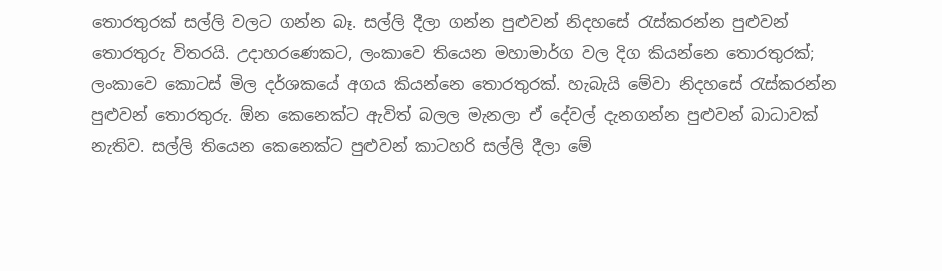තොරතුරක් සල්ලි වලට ගන්න බෑ. සල්ලි දීලා ගන්න පුළුවන් නිදහසේ රැස්කරන්න පුළුවන් තොරතුරු විතරයි. උදාහරණෙකට, ලංකාවෙ තියෙන මහාමාර්ග වල දිග කියන්නෙ තොරතුරක්; ලංකාවෙ කොටස් මිල දර්ශකයේ අගය කියන්නෙ තොරතුරක්. හැබැයි මේවා නිදහසේ රැස්කරන්න පුළුවන් තොරතුරු. ඕන කෙනෙක්ට ඇවිත් බලල මැනලා ඒ දේවල් දැනගන්න පුළුවන් බාධාවක් නැතිව. සල්ලි තියෙන කෙනෙක්ට පුළුවන් කාටහරි සල්ලි දීලා මේ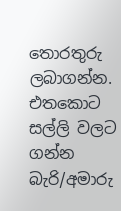තොරතුරු ලබාගන්න. එතකොට සල්ලි වලට ගන්න බැරි/අමාරු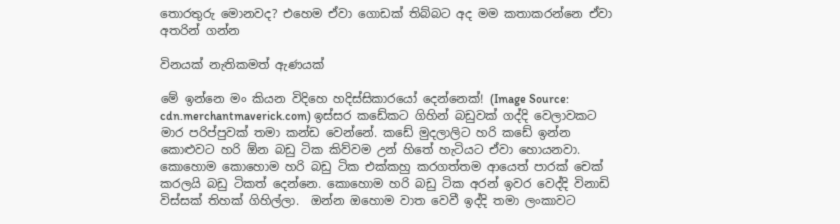තොරතුරු මොනවද? එහෙම ඒවා ගොඩක් තිබ්බට අද මම කතාකරන්නෙ ඒවා අතරින් ගන්න

විනයක් නැතිකමත් ඇණයක්

මේ ඉන්නෙ මං කියන විදිහෙ හදිස්සිකාරයෝ දෙන්නෙක්! (Image Source: cdn.merchantmaverick.com) ඉස්සර කඩේකට ගිහින් බඩුවක් ගද්දි වෙලාවකට මාර පරිප්පුවක් තමා කන්ඩ වෙන්නේ. කඩේ මුදලාලිට හරි කඩේ ඉන්න කොළුවට හරි ඕන බඩු ටික කිව්වම උන් හිතේ හැටියට ඒවා හොයනවා. කොහොම කොහොම හරි බඩු ටික එක්කහු කරගත්තම ආයෙත් පාරක් චෙක් කරලයි බඩු ටිකත් දෙන්නෙ. කොහොම හරි බඩු ටික අරන් ඉවර වෙද්දි විනාඩි විස්සක් තිහක් ගිහිල්ලා.  ඔන්න ඔහොම වාත වෙවී ඉද්දි තමා ලංකාවට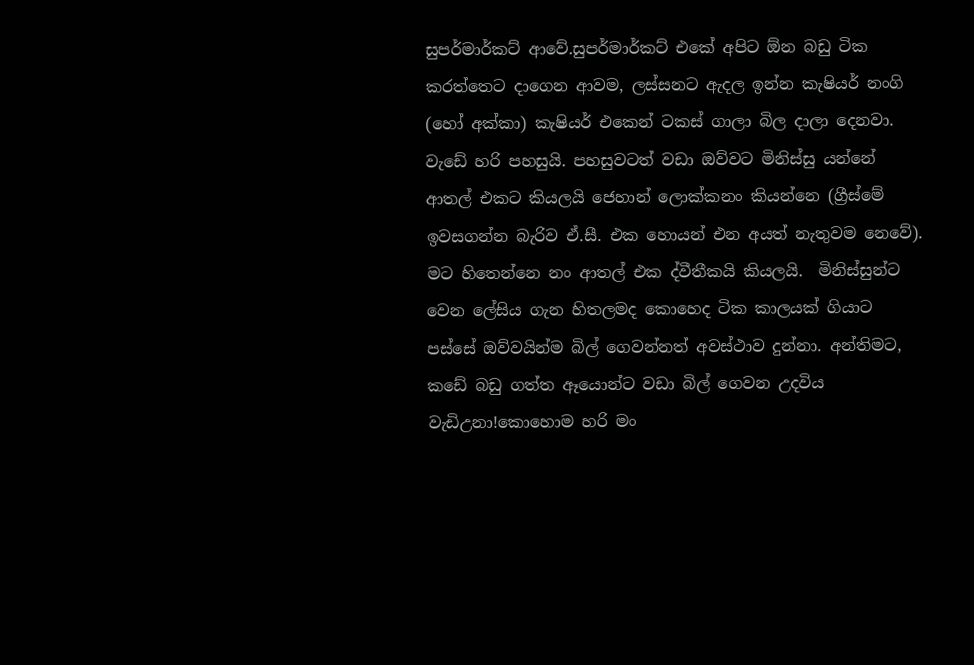සුපර්මාර්කට් ආවේ.සුපර්මාර්කට් එකේ අපිට ඕන බඩු ටික කරත්තෙට දාගෙන ආවම, ලස්සනට ඇදල ඉන්න කැෂියර් නංගි (හෝ අක්කා) කැෂියර් එකෙන් ටකස් ගාලා බිල දාලා දෙනවා. වැඩේ හරි පහසුයි. පහසුවටත් වඩා ඔව්වට මිනිස්සු යන්නේ ආතල් එකට කියලයි ජෙහාන් ලොක්කනං කියන්නෙ (ග්‍රීස්මේ ඉවසගන්න බැරිව ඒ.සී. එක හොයන් එන අයත් නැතුවම නෙවේ). මට හිතෙන්නෙ නං ආතල් එක ද්වීතීකයි කියලයි.  මිනිස්සුන්ට වෙන ලේසිය ගැන හිතලමද කොහෙද ටික කාලයක් ගියාට පස්සේ ඔව්වයින්ම බිල් ගෙවන්නත් අවස්ථාව දුන්නා. අන්තිමට, කඩේ බඩු ගත්ත ඈයොන්ට වඩා බිල් ගෙවන උදවිය වැඩිඋනා!කොහොම හරි මං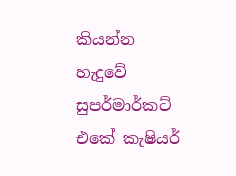කියන්න හැදුවේ සුපර්මාර්කට් එකේ කැෂියර්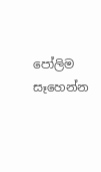පෝලිම සෑහෙන්න